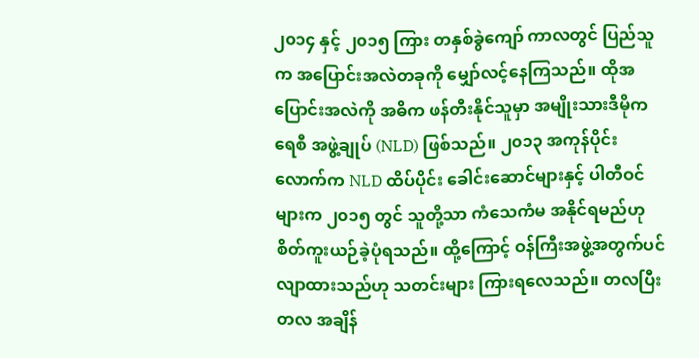၂၀၁၄ နှင့် ၂၀၁၅ ကြား တနှစ်ခွဲကျော် ကာလတွင် ပြည်သူက အပြောင်းအလဲတခုကို မျှော်လင့်နေကြသည်။ ထိုအပြောင်းအလဲကို အဓိက ဖန်တီးနိုင်သူမှာ အမျိုးသားဒီမိုကရေစီ အဖွဲ့ချုပ် (NLD) ဖြစ်သည်။ ၂၀၁၃ အကုန်ပိုင်းလောက်က NLD ထိပ်ပိုင်း ခေါင်းဆောင်များနှင့် ပါတီဝင်များက ၂၀၁၅ တွင် သူတို့သာ ကံသေကံမ အနိုင်ရမည်ဟု စိတ်ကူးယဉ်ခဲ့ပုံရသည်။ ထို့ကြောင့် ဝန်ကြီးအဖွဲ့အတွက်ပင် လျာထားသည်ဟု သတင်းများ ကြားရလေသည်။ တလပြီးတလ အချိန်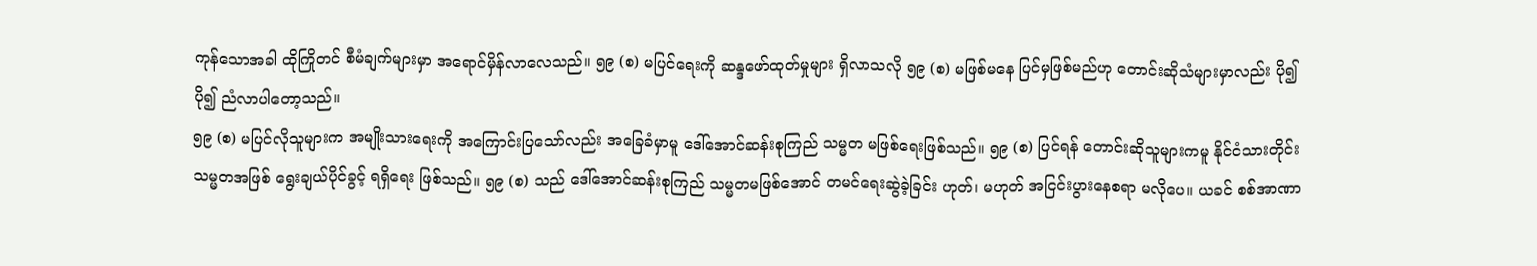ကုန်သောအခါ ထိုကြိုတင် စီမံချက်များမှာ အရောင်မှိန်လာလေသည်။ ၅၉ (စ) မပြင်ရေးကို ဆန္ဒဖော်ထုတ်မှုများ ရှိလာသလို ၅၉ (စ) မဖြစ်မနေ ပြင်မှဖြစ်မည်ဟု တောင်းဆိုသံများမှာလည်း ပို၍ပို၍ ညံလာပါတော့သည်။
၅၉ (စ) မပြင်လိုသူများက အမျိုးသားရေးကို အကြောင်းပြသော်လည်း အခြေခံမှာမူ ဒေါ်အောင်ဆန်းစုကြည် သမ္မတ မဖြစ်ရေးဖြစ်သည်။ ၅၉ (စ) ပြင်ရန် တောင်းဆိုသူများကမူ နိုင်ငံသားတိုင်း သမ္မတအဖြစ် ရွေးချယ်ပိုင်ခွင့် ရရှိရေး ဖြစ်သည်။ ၅၉ (စ) သည် ဒေါ်အောင်ဆန်းစုကြည် သမ္မတမဖြစ်အောင် တမင်ရေးဆွဲခဲ့ခြင်း ဟုတ်၊ မဟုတ် အငြင်းပွားနေစရာ မလိုပေ။ ယခင် စစ်အာဏာ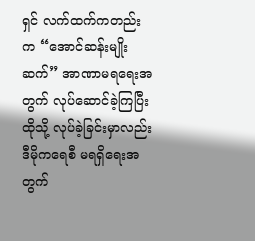ရှင် လက်ထက်ကတည်းက “အောင်ဆန်းမျိုးဆက်” အာဏာမရရေးအတွက် လုပ်ဆောင်ခဲ့ကြပြီး ထိုသို့ လုပ်ခဲ့ခြင်းမှာလည်း ဒီမိုကရေစီ မရရှိရေးအတွက်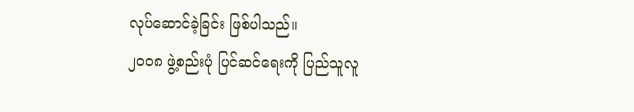လုပ်ဆောင်ခဲ့ခြင်း ဖြစ်ပါသည်။
၂၀၀၈ ဖွဲ့စည်းပုံ ပြင်ဆင်ရေးကို ပြည်သူလူ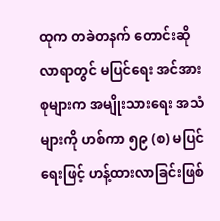ထုက တခဲတနက် တောင်းဆိုလာရာတွင် မပြင်ရေး အင်အားစုများက အမျိုးသားရေး အသံများကို ဟစ်ကာ ၅၉ (စ) မပြင်ရေးဖြင့် ဟန့်ထားလာခြင်းဖြစ်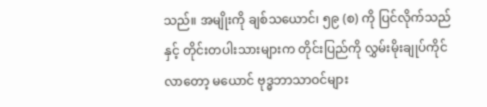သည်။ အမျိုးကို ချစ်သယောင်၊ ၅၉ (စ) ကို ပြင်လိုက်သည်နှင့် တိုင်းတပါးသားများက တိုင်းပြည်ကို လွှမ်းမိုးချုပ်ကိုင်လာတော့ မယောင် ဗုဒ္ဓဘာသာဝင်များ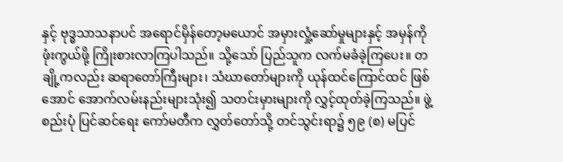နှင့် ဗုဒ္ဓသာသနာပင် အရောင်မှိန်တော့မယောင် အမှားလှုံ့ဆော်မှုများနှင့် အမှန်ကို ဖုံးကွယ်ဖို့ ကြိုးစားလာကြပါသည်။ သို့သော် ပြည်သူက လက်မခံခဲ့ကြပေး။ တချို့ကလည်း ဆရာတော်ကြီးများ၊ သံဃာတော်များကို ယုန်ထင်ကြောင်ထင် ဖြစ်အောင် အောက်လမ်းနည်းများသုံး၍ သတင်းမှားများကို လွှင့်ထုတ်ခဲ့ကြသည်။ ဖွဲ့စည်းပုံ ပြင်ဆင်ရေး ကော်မတီက လွှတ်တော်သို့ တင်သွင်းရာ၌ ၅၉ (စ) မပြင်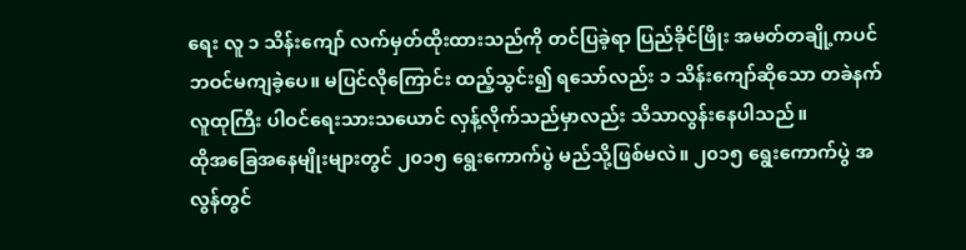ရေး လူ ၁ သိန်းကျော် လက်မှတ်ထိုးထားသည်ကို တင်ပြခဲ့ရာ ပြည်ခိုင်ဖြိုး အမတ်တချို့ကပင် ဘဝင်မကျခဲ့ပေ။ မပြင်လိုကြောင်း ထည့်သွင်း၍ ရသော်လည်း ၁ သိန်းကျော်ဆိုသော တခဲနက် လူထုကြီး ပါဝင်ရေးသားသယောင် လှန့်လိုက်သည်မှာလည်း သိသာလွန်းနေပါသည်။
ထိုအခြေအနေမျိုးများတွင် ၂၀၁၅ ရွေးကောက်ပွဲ မည်သို့ဖြစ်မလဲ။ ၂၀၁၅ ရွေးကောက်ပွဲ အလွန်တွင်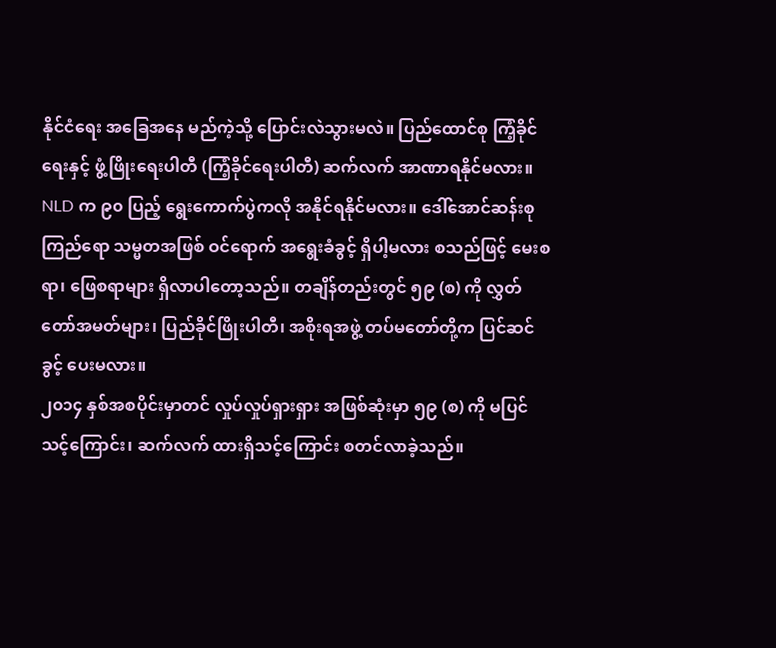နိုင်ငံရေး အခြေအနေ မည်ကဲ့သို့ ပြောင်းလဲသွားမလဲ။ ပြည်ထောင်စု ကြံ့ခိုင်ရေးနှင့် ဖွံ့ဖြိုးရေးပါတီ (ကြံ့ခိုင်ရေးပါတီ) ဆက်လက် အာဏာရနိုင်မလား။ NLD က ၉၀ ပြည့် ရွေးကောက်ပွဲကလို အနိုင်ရနိုင်မလား။ ဒေါ်အောင်ဆန်းစုကြည်ရော သမ္မတအဖြစ် ဝင်ရောက် အရွေးခံခွင့် ရှိပါ့မလား စသည်ဖြင့် မေးစရာ၊ ဖြေစရာများ ရှိလာပါတော့သည်။ တချိန်တည်းတွင် ၅၉ (စ) ကို လွှတ်တော်အမတ်များ၊ ပြည်ခိုင်ဖြိုးပါတီ၊ အစိုးရအဖွဲ့ တပ်မတော်တို့က ပြင်ဆင်ခွင့် ပေးမလား။
၂၀၁၄ နှစ်အစပိုင်းမှာတင် လှုပ်လှုပ်ရှားရှား အဖြစ်ဆုံးမှာ ၅၉ (စ) ကို မပြင်သင့်ကြောင်း၊ ဆက်လက် ထားရှိသင့်ကြောင်း စတင်လာခဲ့သည်။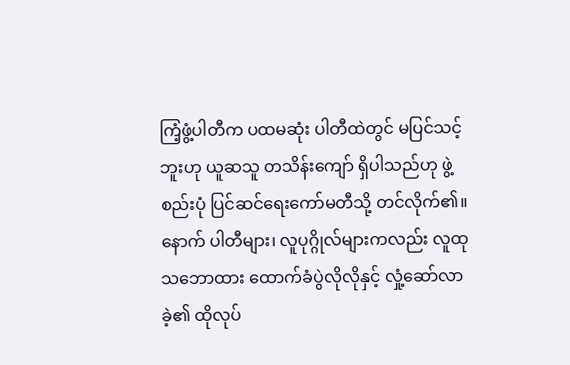ကြံ့ဖွံ့ပါတီက ပထမဆုံး ပါတီထဲတွင် မပြင်သင့်ဘူးဟု ယူဆသူ တသိန်းကျော် ရှိပါသည်ဟု ဖွဲ့စည်းပုံ ပြင်ဆင်ရေးကော်မတီသို့ တင်လိုက်၏။ နောက် ပါတီများ၊ လူပုဂ္ဂိုလ်များကလည်း လူထုသဘောထား ထောက်ခံပွဲလိုလိုနှင့် လှုံ့ဆော်လာခဲ့၏ ထိုလုပ်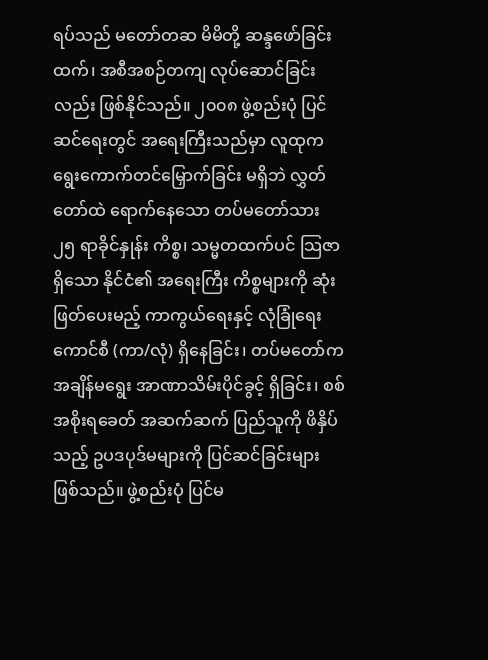ရပ်သည် မတော်တဆ မိမိတို့ ဆန္ဒဖော်ခြင်းထက်၊ အစီအစဉ်တကျ လုပ်ဆောင်ခြင်းလည်း ဖြစ်နိုင်သည်။ ၂၀၀၈ ဖွဲ့စည်းပုံ ပြင်ဆင်ရေးတွင် အရေးကြီးသည်မှာ လူထုက ရွေးကောက်တင်မြှောက်ခြင်း မရှိဘဲ လွှတ်တော်ထဲ ရောက်နေသော တပ်မတော်သား ၂၅ ရာခိုင်နှုန်း ကိစ္စ၊ သမ္မတထက်ပင် သြဇာရှိသော နိုင်ငံ၏ အရေးကြီး ကိစ္စများကို ဆုံးဖြတ်ပေးမည့် ကာကွယ်ရေးနှင့် လုံခြုံရေးကောင်စီ (ကာ/လုံ) ရှိနေခြင်း၊ တပ်မတော်က အချိန်မရွေး အာဏာသိမ်းပိုင်ခွင့် ရှိခြင်း၊ စစ်အစိုးရခေတ် အဆက်ဆက် ပြည်သူကို ဖိနှိပ်သည့် ဥပဒပုဒ်မများကို ပြင်ဆင်ခြင်းများ ဖြစ်သည်။ ဖွဲ့စည်းပုံ ပြင်မ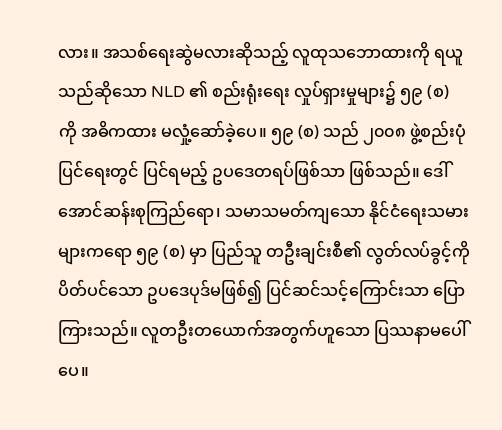လား။ အသစ်ရေးဆွဲမလားဆိုသည့် လူထုသဘောထားကို ရယူသည်ဆိုသော NLD ၏ စည်းရုံးရေး လှုပ်ရှားမှုများ၌ ၅၉ (စ) ကို အဓိကထား မလှုံ့ဆော်ခဲ့ပေ။ ၅၉ (စ) သည် ၂၀၀၈ ဖွဲ့စည်းပုံပြင်ရေးတွင် ပြင်ရမည့် ဥပဒေတရပ်ဖြစ်သာ ဖြစ်သည်။ ဒေါ်အောင်ဆန်းစုကြည်ရော၊ သမာသမတ်ကျသော နိုင်ငံရေးသမားများကရော ၅၉ (စ) မှာ ပြည်သူ တဦးချင်းစီ၏ လွတ်လပ်ခွင့်ကို ပိတ်ပင်သော ဥပဒေပုဒ်မဖြစ်၍ ပြင်ဆင်သင့်ကြောင်းသာ ပြောကြားသည်။ လူတဦးတယောက်အတွက်ဟူသော ပြဿနာမပေါ်ပေ။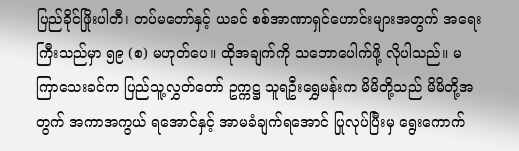ပြည်ခိုင်ဖြိုးပါတီ၊ တပ်မတော်နှင့် ယခင် စစ်အာဏာရှင်ဟောင်းများအတွက် အရေးကြီးသည်မှာ ၅၉ (စ) မဟုတ်ပေ။ ထိုအချက်ကို သဘောပေါက်ဖို့ လိုပါသည်။ မကြာသေးခင်က ပြည်သူ့လွှတ်တော် ဥက္ကဋ္ဌ သူရဦးရွှေမန်းက မိမိတို့သည် မိမိတို့အတွက် အကာအကွယ် ရအောင်နှင့် အာမခံချက်ရအောင် ပြုလုပ်ပြီးမှ ရွေးကောက်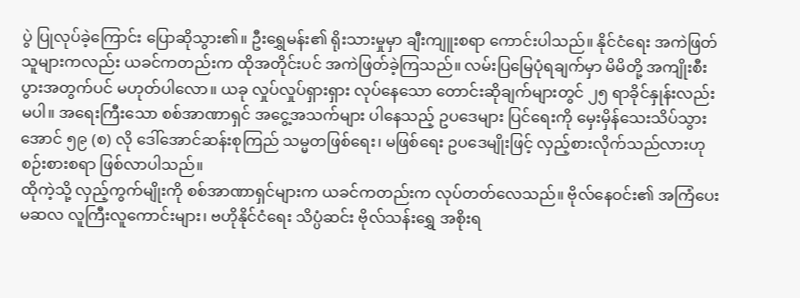ပွဲ ပြုလုပ်ခဲ့ကြောင်း ပြောဆိုသွား၏။ ဦးရွှေမန်း၏ ရိုးသားမှုမှာ ချီးကျူးစရာ ကောင်းပါသည်။ နိုင်ငံရေး အကဲဖြတ်သူများကလည်း ယခင်ကတည်းက ထိုအတိုင်းပင် အကဲဖြတ်ခဲ့ကြသည်။ လမ်းပြမြေပုံရချက်မှာ မိမိတို့ အကျိုးစီးပွားအတွက်ပင် မဟုတ်ပါလော။ ယခု လှုပ်လှုပ်ရှားရှား လုပ်နေသော တောင်းဆိုချက်များတွင် ၂၅ ရာခိုင်နှုန်းလည်း မပါ။ အရေးကြီးသော စစ်အာဏာရှင် အငွေ့အသက်များ ပါနေသည့် ဥပဒေများ ပြင်ရေးကို မှေးမှိန်သေးသိပ်သွားအောင် ၅၉ (စ) လို ဒေါ်အောင်ဆန်းစုကြည် သမ္မတဖြစ်ရေး၊ မဖြစ်ရေး ဥပဒေမျိုးဖြင့် လှည့်စားလိုက်သည်လားဟု စဉ်းစားစရာ ဖြစ်လာပါသည်။
ထိုကဲ့သို့ လှည့်ကွက်မျိုးကို စစ်အာဏာရှင်များက ယခင်ကတည်းက လုပ်တတ်လေသည်။ ဗိုလ်နေဝင်း၏ အကြံပေး မဆလ လူကြီးလူကောင်းများ၊ ဗဟိုနိုင်ငံရေး သိပ္ပံဆင်း ဗိုလ်သန်းရွှေ အစိုးရ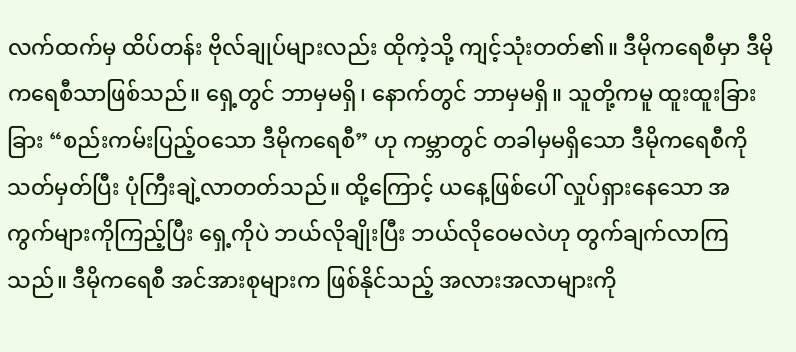လက်ထက်မှ ထိပ်တန်း ဗိုလ်ချုပ်များလည်း ထိုကဲ့သို့ ကျင့်သုံးတတ်၏။ ဒီမိုကရေစီမှာ ဒီမိုကရေစီသာဖြစ်သည်။ ရှေ့တွင် ဘာမှမရှိ၊ နောက်တွင် ဘာမှမရှိ။ သူတို့ကမူ ထူးထူးခြားခြား “စည်းကမ်းပြည့်ဝသော ဒီမိုကရေစီ” ဟု ကမ္ဘာတွင် တခါမှမရှိသော ဒီမိုကရေစီကို သတ်မှတ်ပြီး ပုံကြီးချဲ့လာတတ်သည်။ ထို့ကြောင့် ယနေ့ဖြစ်ပေါ် လှုပ်ရှားနေသော အကွက်များကိုကြည့်ပြီး ရှေ့ကိုပဲ ဘယ်လိုချိုးပြီး ဘယ်လိုဝေမလဲဟု တွက်ချက်လာကြသည်။ ဒီမိုကရေစီ အင်အားစုများက ဖြစ်နိုင်သည့် အလားအလာများကို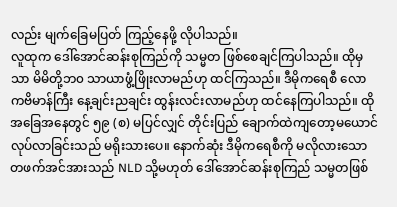လည်း မျက်ခြေမပြတ် ကြည့်နေဖို့ လိုပါသည်။
လူထုက ဒေါ်အောင်ဆန်းစုကြည်ကို သမ္မတ ဖြစ်စေချင်ကြပါသည်။ ထိုမှသာ မိမိတို့ဘ၀ သာယာဖွံ့ဖြိုးလာမည်ဟု ထင်ကြသည်။ ဒီမိုကရေစီ လောကဗိမာန်ကြီး နေ့ချင်းညချင်း ထွန်းလင်းလာမည်ဟု ထင်နေကြပါသည်။ ထိုအခြေအနေတွင် ၅၉ (စ) မပြင်လျှင် တိုင်းပြည် ချောက်ထဲကျတော့မယောင် လုပ်လာခြင်းသည် မရိုးသားပေ။ နောက်ဆုံး ဒီမိုကရေစီကို မလိုလားသော တဖက်အင်အားသည် NLD သို့မဟုတ် ဒေါ်အောင်ဆန်းစုကြည် သမ္မတဖြစ်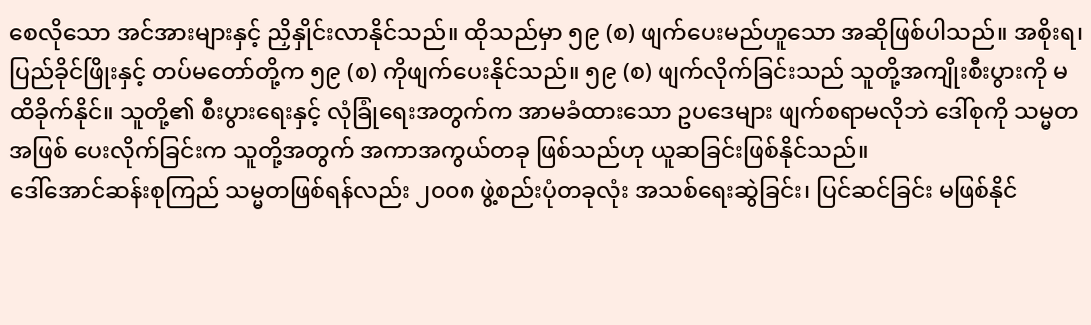စေလိုသော အင်အားများနှင့် ညှိနှိုင်းလာနိုင်သည်။ ထိုသည်မှာ ၅၉ (စ) ဖျက်ပေးမည်ဟူသော အဆိုဖြစ်ပါသည်။ အစိုးရ၊ ပြည်ခိုင်ဖြိုးနှင့် တပ်မတော်တို့က ၅၉ (စ) ကိုဖျက်ပေးနိုင်သည်။ ၅၉ (စ) ဖျက်လိုက်ခြင်းသည် သူတို့အကျိုးစီးပွားကို မထိခိုက်နိုင်။ သူတို့၏ စီးပွားရေးနှင့် လုံခြုံရေးအတွက်က အာမခံထားသော ဥပဒေများ ဖျက်စရာမလိုဘဲ ဒေါ်စုကို သမ္မတအဖြစ် ပေးလိုက်ခြင်းက သူတို့အတွက် အကာအကွယ်တခု ဖြစ်သည်ဟု ယူဆခြင်းဖြစ်နိုင်သည်။
ဒေါ်အောင်ဆန်းစုကြည် သမ္မတဖြစ်ရန်လည်း ၂၀၀၈ ဖွဲ့စည်းပုံတခုလုံး အသစ်ရေးဆွဲခြင်း၊ ပြင်ဆင်ခြင်း မဖြစ်နိုင်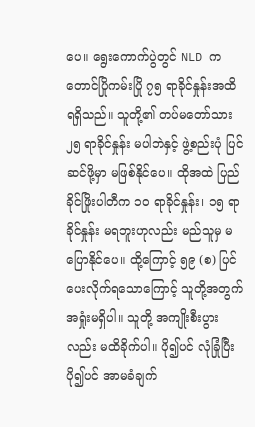ပေ။ ရွေးကောက်ပွဲတွင် NLD က တောင်ပြိုကမ်းပြို ၇၅ ရာခိုင်နှုန်းအထိ ရရှိသည်။ သူတို့၏ တပ်မတော်သား ၂၅ ရာခိုင်နှုန်း မပါဘဲနှင့် ဖွဲ့စည်းပုံ ပြင်ဆင်ဖို့မှာ မဖြစ်နိုင်ပေ။ ထိုအထဲ ပြည်ခိုင်ဖြိုးပါတီက ၁၀ ရာခိုင်နှုန်း၊ ၁၅ ရာခိုင်နှုန်း မရဘူးဟုလည်း မည်သူမှ မပြောနိုင်ပေ။ ထို့ကြောင့် ၅၉ (စ) ပြင်ပေးလိုက်ရသောကြောင့် သူတို့အတွက် အရှုံးမရှိပါ။ သူတို့ အကျိုးစီးပွားလည်း မထိခိုက်ပါ။ ပို၍ပင် လုံခြုံပြီး ပို၍ပင် အာမခံချက်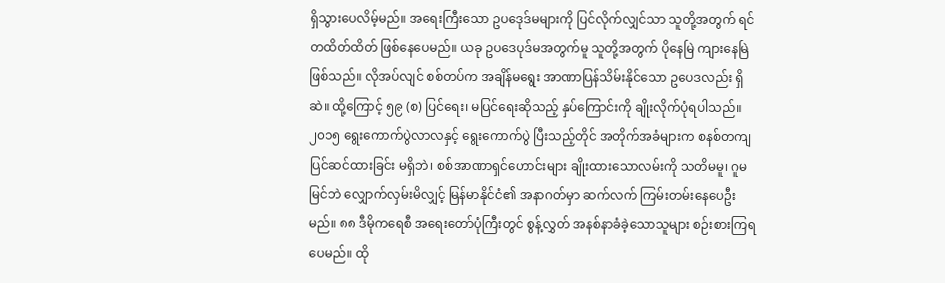ရှိသွားပေလိမ့်မည်။ အရေးကြီးသော ဥပဒေုဒ်မများကို ပြင်လိုက်လျှင်သာ သူတို့အတွက် ရင်တထိတ်ထိတ် ဖြစ်နေပေမည်။ ယခု ဥပဒေပုဒ်မအတွက်မူ သူတို့အတွက် ပိုနေမြဲ ကျားနေမြဲ ဖြစ်သည်။ လိုအပ်လျင် စစ်တပ်က အချိန်မရွေး အာဏာပြန်သိမ်းနိုင်သော ဥပေဒလည်း ရှိဆဲ။ ထို့ကြောင့် ၅၉ (စ) ပြင်ရေး၊ မပြင်ရေးဆိုသည့် နှပ်ကြောင်းကို ချိုးလိုက်ပုံရပါသည်။
၂၀၁၅ ရွေးကောက်ပွဲလာလနှင့် ရွေးကောက်ပွဲ ပြီးသည့်တိုင် အတိုက်အခံများက စနစ်တကျ ပြင်ဆင်ထားခြင်း မရှိဘဲ၊ စစ်အာဏာရှင်ဟောင်းများ ချိုးထားသောလမ်းကို သတိမမူ၊ ဂူမမြင်ဘဲ လျှောက်လှမ်းမိလျှင့် မြန်မာနိုင်ငံ၏ အနာဂတ်မှာ ဆက်လက် ကြမ်းတမ်းနေပေဦးမည်။ ၈၈ ဒီမိုကရေစီ အရေးတော်ပုံကြီးတွင် စွန့်လွှတ် အနစ်နာခံခဲ့သောသူများ စဉ်းစားကြရပေမည်။ ထို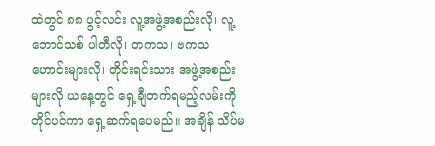ထဲတွင် ၈၈ ပွင့်လင်း လူ့အဖွဲ့အစည်းလို၊ လူ့ဘောင်သစ် ပါတီလို၊ တကသ၊ ဗကသ ဟောင်းများလို၊ တိုင်းရင်းသား အဖွဲ့အစည်းများလို ယနေ့တွင် ရှေ့ချီတက်ရမည့်လမ်းကို တိုင်ပင်ကာ ရှေ့ဆက်ရပေမည်။ အချိန် သိပ်မ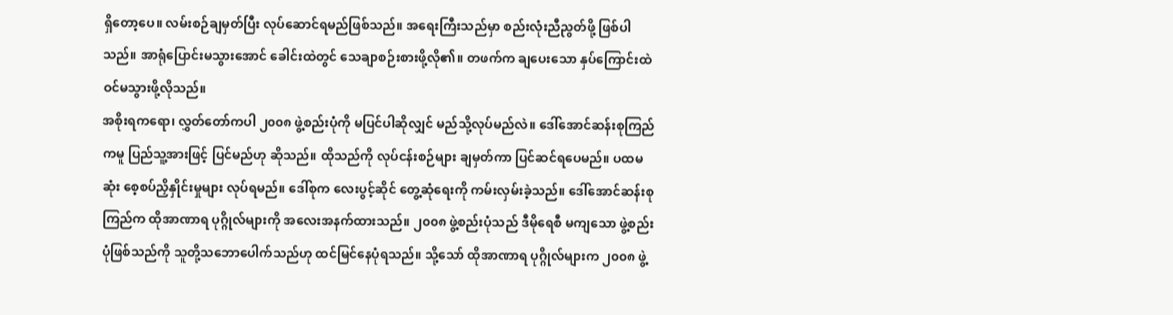ရှိတော့ပေ။ လမ်းစဉ်ချမှတ်ပြီး လုပ်ဆောင်ရမည်ဖြစ်သည်။ အရေးကြီးသည်မှာ စည်းလုံးညီညွတ်ဖို့ ဖြစ်ပါသည်။ အာရုံပြောင်းမသွားအောင် ခေါင်းထဲတွင် သေချာစဉ်းစားဖို့လို၏။ တဖက်က ချပေးသော နှပ်ကြောင်းထဲ ဝင်မသွားဖို့လိုသည်။
အစိုးရကရော၊ လွှတ်တော်ကပါ ၂၀၀၈ ဖွဲ့စည်းပုံကို မပြင်ပါဆိုလျှင် မည်သို့လုပ်မည်လဲ။ ဒေါ်အောင်ဆန်းစုကြည် ကမူ ပြည်သူ့အားဖြင့် ပြင်မည်ဟု ဆိုသည်။ ထိုသည်ကို လုပ်ငန်းစဉ်များ ချမှတ်ကာ ပြင်ဆင်ရပေမည်။ ပထမဆုံး စေ့စပ်ညှိနှိုင်းမှုများ လုပ်ရမည်။ ဒေါ်စုက လေးပွင့်ဆိုင် တွေ့ဆုံရေးကို ကမ်းလှမ်းခဲ့သည်။ ဒေါ်အောင်ဆန်းစုကြည်က ထိုအာဏာရ ပုဂ္ဂိုလ်များကို အလေးအနက်ထားသည်။ ၂၀၀၈ ဖွဲ့စည်းပုံသည် ဒီမိုရေစီ မကျသော ဖွဲ့စည်းပုံဖြစ်သည်ကို သူတို့သဘောပေါက်သည်ဟု ထင်မြင်နေပုံရသည်။ သို့သော် ထိုအာဏာရ ပုဂ္ဂိုလ်များက ၂၀၀၈ ဖွဲ့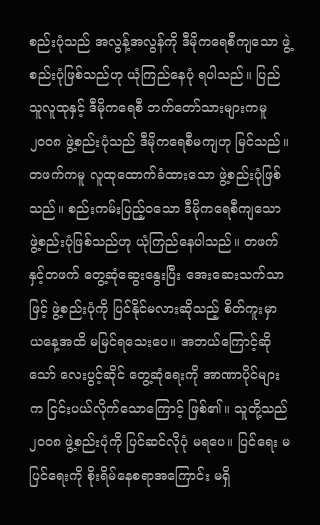စည်းပုံသည် အလွန့်အလွန်ကို ဒီမိုကရေစီကျသော ဖွဲ့စည်းပုံဖြစ်သည်ဟု ယုံကြည်နေပုံ ရပါသည်။ ပြည်သူလူထုနှင့် ဒီမိုကရေစီ ဘက်တော်သားများကမူ ၂၀၀၈ ဖွဲ့စည်းပုံသည် ဒီမိုကရေစီမကျဟု မြင်သည်။
တဖက်ကမူ လူထုထောက်ခံထားသော ဖွဲ့စည်းပုံဖြစ်သည်။ စည်းကမ်းပြည့်ဝသော ဒီမိုကရေစီကျသော ဖွဲ့စည်းပုံဖြစ်သည်ဟု ယုံကြည်နေပါသည်။ တဖက်နှင့်တဖက် တွေ့ဆုံဆွေးနွေးပြီး အေးဆေးသက်သာဖြင့် ဖွဲ့စည်းပုံကို ပြင်နိုင်မလားဆိုသည့် စိတ်ကူးမှာ ယနေ့အထိ မမြင်ရသေးပေ။ အဘယ်ကြောင့်ဆိုသော် လေးပွင့်ဆိုင် တွေ့ဆုံရေးကို အာဏာပိုင်များက ငြင်းပယ်လိုက်သောကြောင့် ဖြစ်၏။ သူတို့သည် ၂၀၀၈ ဖွဲ့စည်းပုံကို ပြင်ဆင်လိုပုံ မရပေ။ ပြင်ရေး မပြင်ရေးကို စိုးရိမ်နေစရာအကြောင်း မရှိ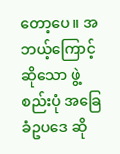တော့ပေ။ အဘယ့်ကြောင့်ဆိုသော ဖွဲ့စည်းပုံ အခြေခံဥပဒေ ဆို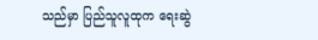သည်မှာ ပြည်သူလူထုက ရေးဆွဲ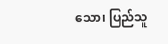သော၊ ပြည်သူ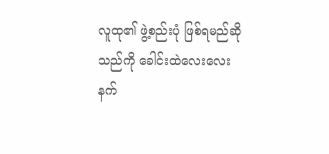လူထု၏ ဖွဲ့စည်းပုံ ဖြစ်ရမည်ဆိုသည်ကို ခေါင်းထဲလေးလေးနက်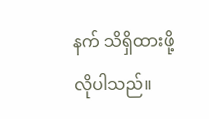နက် သိရှိထားဖို့ လိုပါသည်။